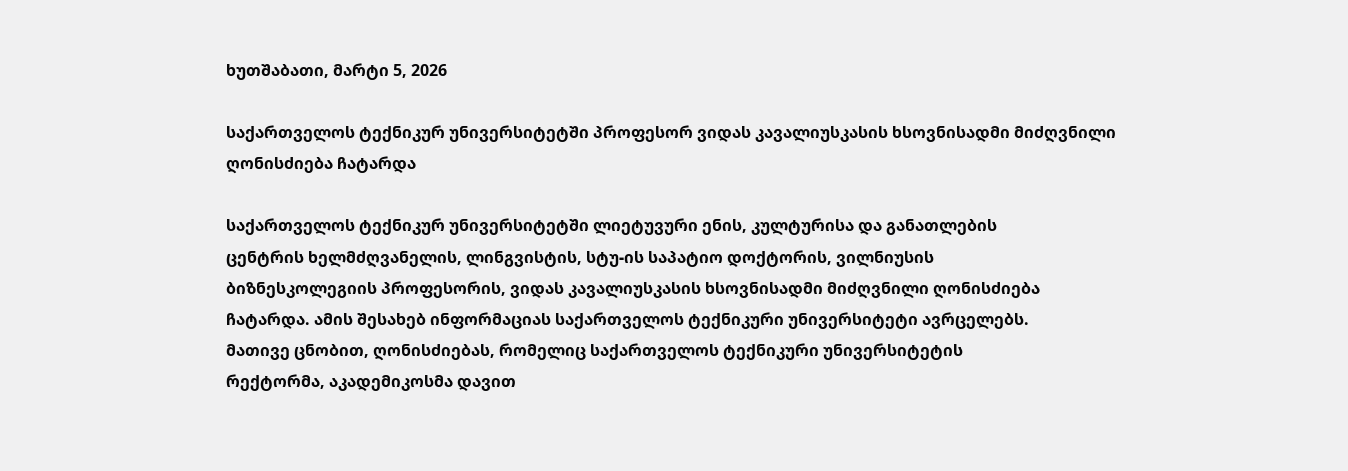ხუთშაბათი, მარტი 5, 2026

საქართველოს ტექნიკურ უნივერსიტეტში პროფესორ ვიდას კავალიუსკასის ხსოვნისადმი მიძღვნილი ღონისძიება ჩატარდა

საქართველოს ტექნიკურ უნივერსიტეტში ლიეტუვური ენის, კულტურისა და განათლების
ცენტრის ხელმძღვანელის, ლინგვისტის, სტუ-ის საპატიო დოქტორის, ვილნიუსის
ბიზნესკოლეგიის პროფესორის, ვიდას კავალიუსკასის ხსოვნისადმი მიძღვნილი ღონისძიება
ჩატარდა. ამის შესახებ ინფორმაციას საქართველოს ტექნიკური უნივერსიტეტი ავრცელებს.
მათივე ცნობით, ღონისძიებას, რომელიც საქართველოს ტექნიკური უნივერსიტეტის
რექტორმა, აკადემიკოსმა დავით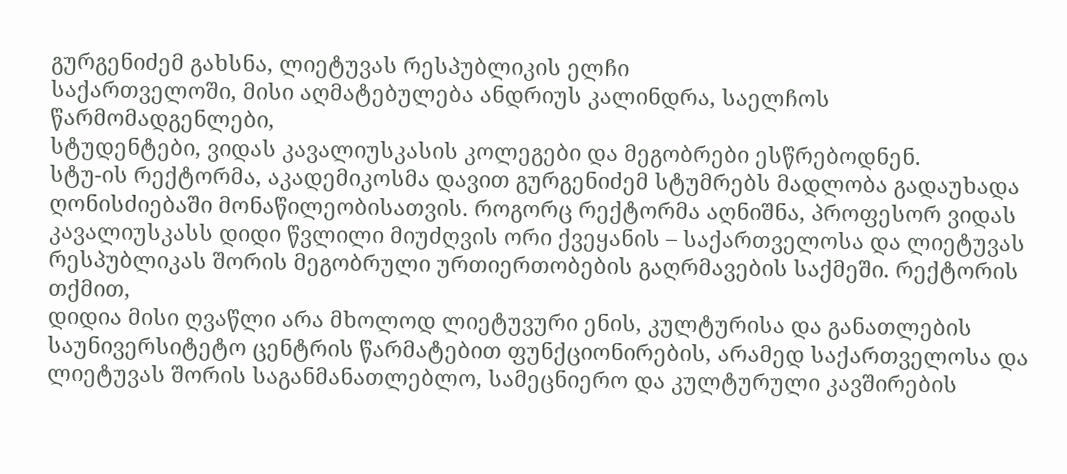გურგენიძემ გახსნა, ლიეტუვას რესპუბლიკის ელჩი
საქართველოში, მისი აღმატებულება ანდრიუს კალინდრა, საელჩოს წარმომადგენლები,
სტუდენტები, ვიდას კავალიუსკასის კოლეგები და მეგობრები ესწრებოდნენ.
სტუ-ის რექტორმა, აკადემიკოსმა დავით გურგენიძემ სტუმრებს მადლობა გადაუხადა
ღონისძიებაში მონაწილეობისათვის. როგორც რექტორმა აღნიშნა, პროფესორ ვიდას
კავალიუსკასს დიდი წვლილი მიუძღვის ორი ქვეყანის – საქართველოსა და ლიეტუვას
რესპუბლიკას შორის მეგობრული ურთიერთობების გაღრმავების საქმეში. რექტორის თქმით,
დიდია მისი ღვაწლი არა მხოლოდ ლიეტუვური ენის, კულტურისა და განათლების
საუნივერსიტეტო ცენტრის წარმატებით ფუნქციონირების, არამედ საქართველოსა და
ლიეტუვას შორის საგანმანათლებლო, სამეცნიერო და კულტურული კავშირების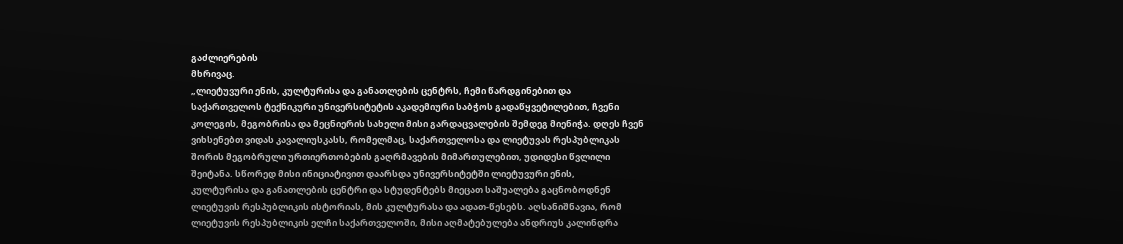გაძლიერების
მხრივაც.
„ლიეტუვური ენის, კულტურისა და განათლების ცენტრს, ჩემი წარდგინებით და
საქართველოს ტექნიკური უნივერსიტეტის აკადემიური საბჭოს გადაწყვეტილებით, ჩვენი
კოლეგის, მეგობრისა და მეცნიერის სახელი მისი გარდაცვალების შემდეგ მიენიჭა. დღეს ჩვენ
ვიხსენებთ ვიდას კავალიუსკასს, რომელმაც, საქართველოსა და ლიეტუვას რესპუბლიკას
შორის მეგობრული ურთიერთობების გაღრმავების მიმართულებით, უდიდესი წვლილი
შეიტანა. სწორედ მისი ინიციატივით დაარსდა უნივერსიტეტში ლიეტუვური ენის,
კულტურისა და განათლების ცენტრი და სტუდენტებს მიეცათ საშუალება გაცნობოდნენ
ლიეტუვის რესპუბლიკის ისტორიას, მის კულტურასა და ადათ-წესებს. აღსანიშნავია, რომ
ლიეტუვის რესპუბლიკის ელჩი საქართველოში, მისი აღმატებულება ანდრიუს კალინდრა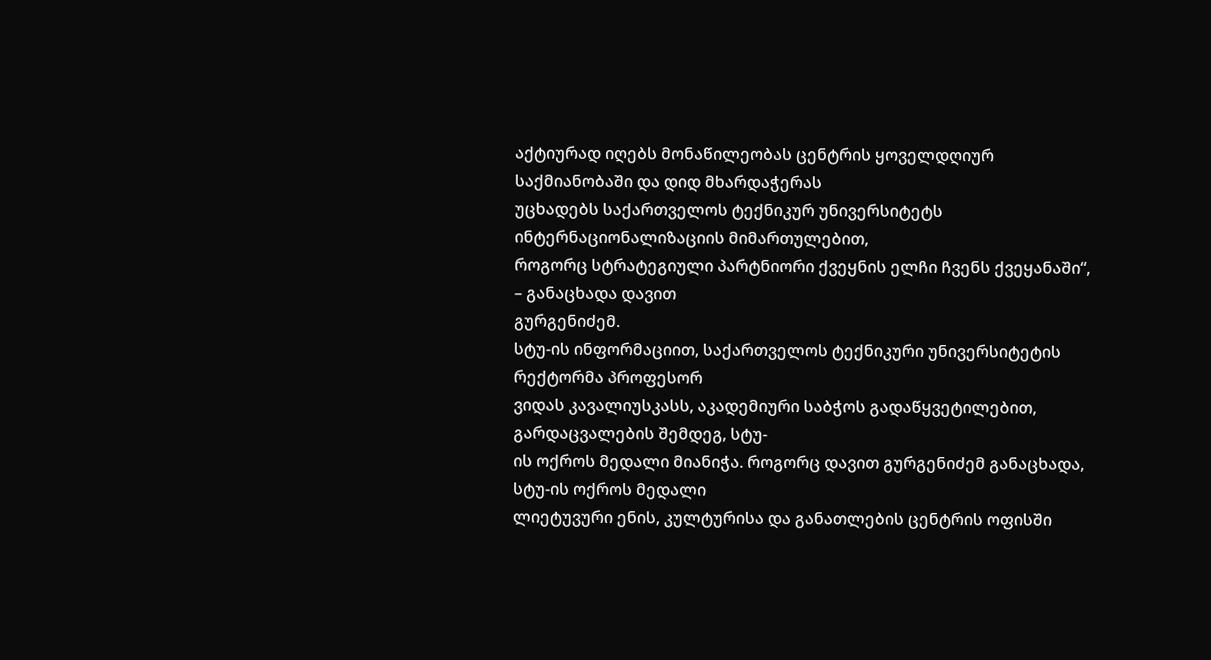აქტიურად იღებს მონაწილეობას ცენტრის ყოველდღიურ საქმიანობაში და დიდ მხარდაჭერას
უცხადებს საქართველოს ტექნიკურ უნივერსიტეტს ინტერნაციონალიზაციის მიმართულებით,
როგორც სტრატეგიული პარტნიორი ქვეყნის ელჩი ჩვენს ქვეყანაში“, – განაცხადა დავით
გურგენიძემ.
სტუ-ის ინფორმაციით, საქართველოს ტექნიკური უნივერსიტეტის რექტორმა პროფესორ
ვიდას კავალიუსკასს, აკადემიური საბჭოს გადაწყვეტილებით, გარდაცვალების შემდეგ, სტუ-
ის ოქროს მედალი მიანიჭა. როგორც დავით გურგენიძემ განაცხადა, სტუ-ის ოქროს მედალი
ლიეტუვური ენის, კულტურისა და განათლების ცენტრის ოფისში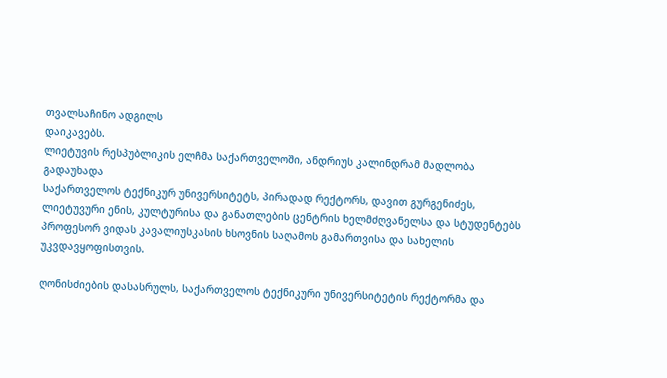თვალსაჩინო ადგილს
დაიკავებს.
ლიეტუვის რესპუბლიკის ელჩმა საქართველოში, ანდრიუს კალინდრამ მადლობა გადაუხადა
საქართველოს ტექნიკურ უნივერსიტეტს, პირადად რექტორს, დავით გურგენიძეს,
ლიეტუვური ენის, კულტურისა და განათლების ცენტრის ხელმძღვანელსა და სტუდენტებს
პროფესორ ვიდას კავალიუსკასის ხსოვნის საღამოს გამართვისა და სახელის
უკვდავყოფისთვის.

ღონისძიების დასასრულს, საქართველოს ტექნიკური უნივერსიტეტის რექტორმა და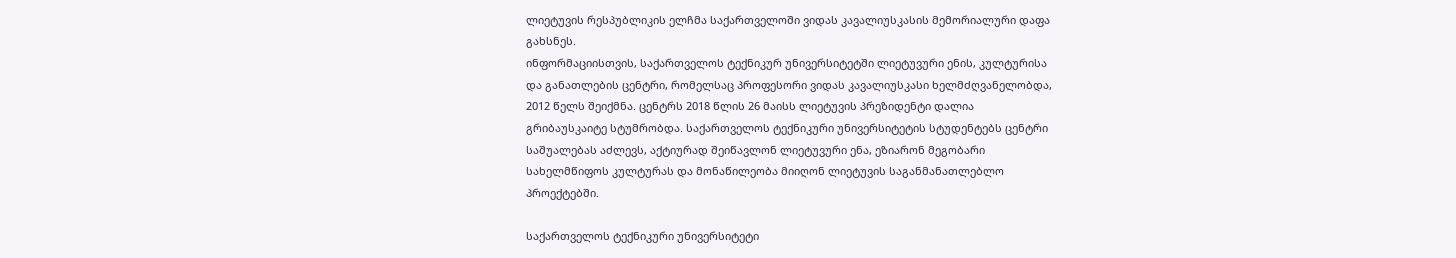ლიეტუვის რესპუბლიკის ელჩმა საქართველოში ვიდას კავალიუსკასის მემორიალური დაფა
გახსნეს.
ინფორმაციისთვის, საქართველოს ტექნიკურ უნივერსიტეტში ლიეტუვური ენის, კულტურისა
და განათლების ცენტრი, რომელსაც პროფესორი ვიდას კავალიუსკასი ხელმძღვანელობდა,
2012 წელს შეიქმნა. ცენტრს 2018 წლის 26 მაისს ლიეტუვის პრეზიდენტი დალია
გრიბაუსკაიტე სტუმრობდა. საქართველოს ტექნიკური უნივერსიტეტის სტუდენტებს ცენტრი
საშუალებას აძლევს, აქტიურად შეიწავლონ ლიეტუვური ენა, ეზიარონ მეგობარი
სახელმწიფოს კულტურას და მონაწილეობა მიიღონ ლიეტუვის საგანმანათლებლო
პროექტებში.

საქართველოს ტექნიკური უნივერსიტეტი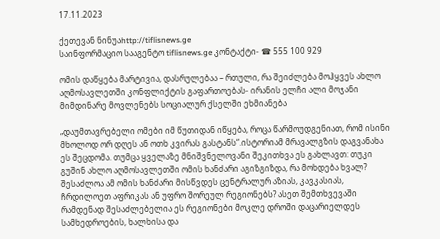17.11.2023

ქეთევან ნინუაhttp://tiflisnews.ge
საინფორმაციო სააგენტო tiflisnews.ge კონტაქტი- ☎ 555 100 929

ომის დაწყება მარტივია, დასრულებაა – რთული, რა შეიძლება მოჰყვეს ახლო აღმოსავლეთში კონფლიქტის გაფართოებას- ირანის ელჩი ალი მოჯანი მიმდინარე მოვლენებს სოციალურ ქსელში ეხმიანება

„დაუმთავრებელი ომები იმ წუთიდან იწყება, როცა წარმოუდგენიათ, რომ ისინი მხოლოდ ორ დღეს ან ოთხ კვირას გასტანს“.ისტორიამ მრავალგზის დაგვანახა ეს შეცდომა. თუმცა ყველაზე მნიშვნელოვანი შეკითხვა ეს გახლავთ: თუკი გუშინ ახლო აღმოსავლეთში ომის ხანძარი აგიზგიზდა, რა მოხდება ხვალ? შესაძლოა ამ ომის ხანძარი მისწვდეს ცენტრალურ აზიას, კავკასიას, ჩრდილოეთ აფრიკას ან უფრო შორეულ რეგიონებს? ასეთ შემთხვევაში რამდენად შესაძლებელია ეს რეგიონები მოკლე დროში დაცარიელდეს სამხედროების, ხალხისა და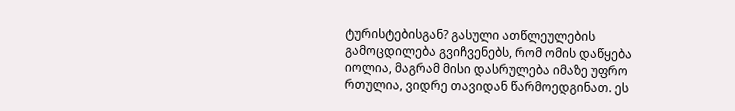ტურისტებისგან? გასული ათწლეულების გამოცდილება გვიჩვენებს, რომ ომის დაწყება იოლია, მაგრამ მისი დასრულება იმაზე უფრო რთულია, ვიდრე თავიდან წარმოედგინათ. ეს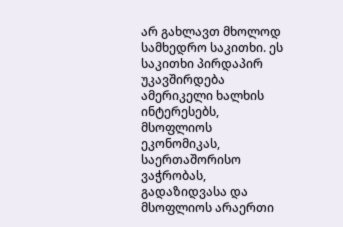არ გახლავთ მხოლოდ სამხედრო საკითხი. ეს საკითხი პირდაპირ უკავშირდება ამერიკელი ხალხის ინტერესებს, მსოფლიოს ეკონომიკას, საერთაშორისო ვაჭრობას, გადაზიდვასა და მსოფლიოს არაერთი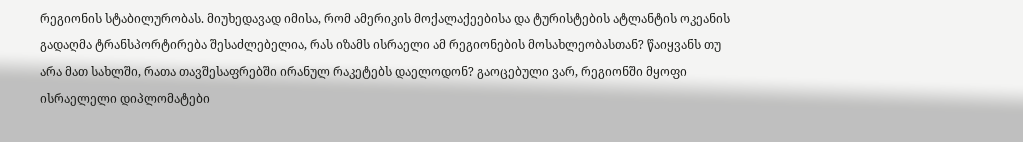რეგიონის სტაბილურობას. მიუხედავად იმისა, რომ ამერიკის მოქალაქეებისა და ტურისტების ატლანტის ოკეანის გადაღმა ტრანსპორტირება შესაძლებელია, რას იზამს ისრაელი ამ რეგიონების მოსახლეობასთან? წაიყვანს თუ არა მათ სახლში, რათა თავშესაფრებში ირანულ რაკეტებს დაელოდონ? გაოცებული ვარ, რეგიონში მყოფი ისრაელელი დიპლომატები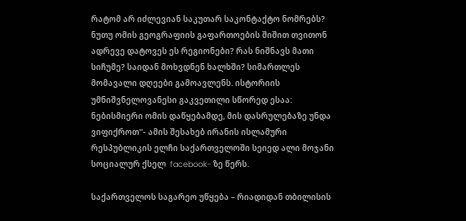რატომ არ იძლევიან საკუთარ საკონტაქტო ნომრებს? ნუთუ ომის გეოგრაფიის გაფართოების შიშით თვითონ ადრევე დატოვეს ეს რეგიონები? რას ნიშნავს მათი სიჩუმე? საიდან მოხვდნენ ხალხში? სიმართლეს მომავალი დღეები გამოავლენს. ისტორიის უმნიშვნელოვანესი გაკვეთილი სწორედ ესაა: ნებისმიერი ომის დაწყებამდე, მის დასრულებაზე უნდა ვიფიქროთ''- ამის შესახებ ირანის ისლამური რესპუბლიკის ელჩი საქართველოში სეიედ ალი მოჯანი სოციალურ ქსელ  facebook- ზე წერს.

საქართველოს საგარეო უწყება – რიადიდან თბილისის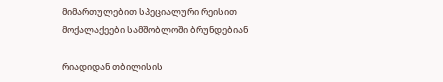მიმართულებით სპეციალური რეისით მოქალაქეები სამშობლოში ბრუნდებიან

რიადიდან თბილისის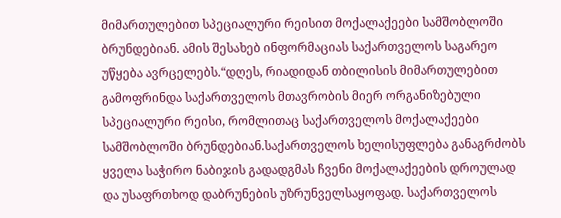მიმართულებით სპეციალური რეისით მოქალაქეები სამშობლოში ბრუნდებიან. ამის შესახებ ინფორმაციას საქართველოს საგარეო უწყება ავრცელებს.“დღეს, რიადიდან თბილისის მიმართულებით გამოფრინდა საქართველოს მთავრობის მიერ ორგანიზებული სპეციალური რეისი, რომლითაც საქართველოს მოქალაქეები სამშობლოში ბრუნდებიან.საქართველოს ხელისუფლება განაგრძობს ყველა საჭირო ნაბიჯის გადადგმას ჩვენი მოქალაქეების დროულად და უსაფრთხოდ დაბრუნების უზრუნველსაყოფად. საქართველოს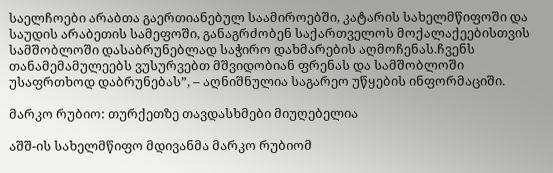საელჩოები არაბთა გაერთიანებულ საამიროებში, კატარის სახელმწიფოში და საუდის არაბეთის სამეფოში, განაგრძობენ საქართველოს მოქალაქეებისთვის სამშობლოში დასაბრუნებლად საჭირო დახმარების აღმოჩენას.ჩვენს თანამემამულეებს ვუსურვებთ მშვიდობიან ფრენას და სამშობლოში უსაფრთხოდ დაბრუნებას”, – აღნიშნულია საგარეო უწყების ინფორმაციში.

მარკო რუბიო: თურქეთზე თავდასხმები მიუღებელია

აშშ-ის სახელმწიფო მდივანმა მარკო რუბიომ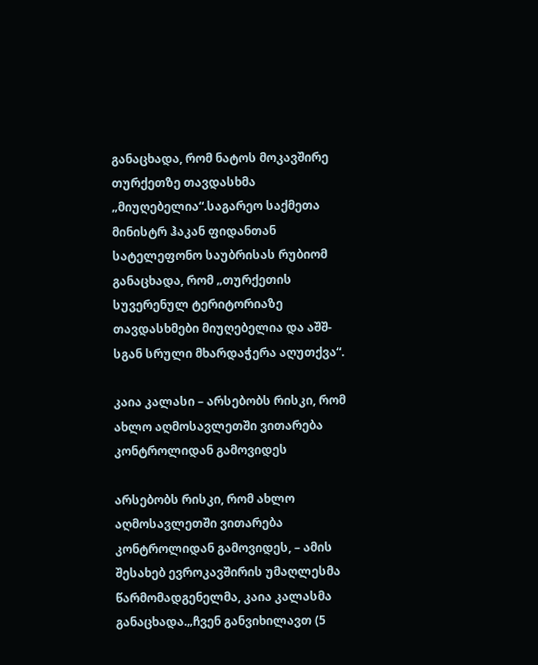განაცხადა, რომ ნატოს მოკავშირე თურქეთზე თავდასხმა „მიუღებელია“.საგარეო საქმეთა მინისტრ ჰაკან ფიდანთან სატელეფონო საუბრისას რუბიომ განაცხადა, რომ „თურქეთის სუვერენულ ტერიტორიაზე თავდასხმები მიუღებელია და აშშ-სგან სრული მხარდაჭერა აღუთქვა“.

კაია კალასი – არსებობს რისკი, რომ ახლო აღმოსავლეთში ვითარება კონტროლიდან გამოვიდეს

არსებობს რისკი, რომ ახლო აღმოსავლეთში ვითარება კონტროლიდან გამოვიდეს, – ამის შესახებ ევროკავშირის უმაღლესმა წარმომადგენელმა, კაია კალასმა განაცხადა.„ჩვენ განვიხილავთ (5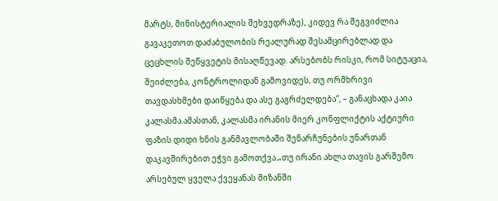მარტს, მინისტერიალის შეხვედრაზე), კიდევ რა შეგვიძლია გავაკეთოთ დაძაბულობის რეალურად შესამცირებლად და ცეცხლის შეწყვეტის მისაღწევად. არსებობს რისკი, რომ სიტუაცია, შეიძლება, კონტროლიდან გამოვიდეს, თუ ორმხრივი თავდასხმები დაიწყება და ასე გაგრძელდება“, – განაცხადა კაია კალასმა.ამასთან, კალასმა ირანის მიერ კონფლიქტის აქტიური ფაზის დიდი ხნის განმავლობაში შენარჩუნების უნართან დაკავშირებით ეჭვი გამოთქვა.„თუ ირანი ახლა თავის გარშემო არსებულ ყველა ქვეყანას მიზანში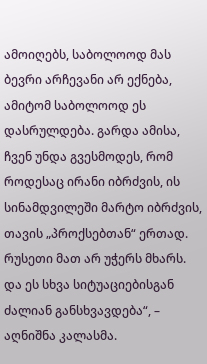ამოიღებს, საბოლოოდ მას ბევრი არჩევანი არ ექნება, ამიტომ საბოლოოდ ეს დასრულდება. გარდა ამისა, ჩვენ უნდა გვესმოდეს, რომ როდესაც ირანი იბრძვის, ის სინამდვილეში მარტო იბრძვის, თავის „პროქსებთან“ ერთად. რუსეთი მათ არ უჭერს მხარს. და ეს სხვა სიტუაციებისგან ძალიან განსხვავდება“, – აღნიშნა კალასმა.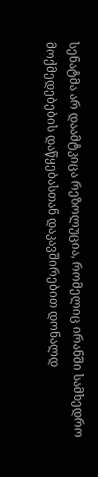სენატმა არ დაამტკიცა რეზოლუცია, რომელიც ირანში სამხედრო მოქმედებების დაწყებასთან დაკავშირებით დონალდ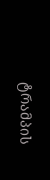ტრამპის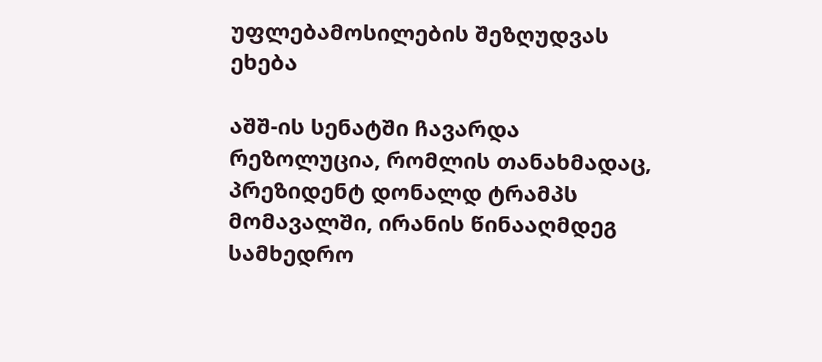უფლებამოსილების შეზღუდვას ეხება

აშშ-ის სენატში ჩავარდა რეზოლუცია, რომლის თანახმადაც, პრეზიდენტ დონალდ ტრამპს მომავალში, ირანის წინააღმდეგ სამხედრო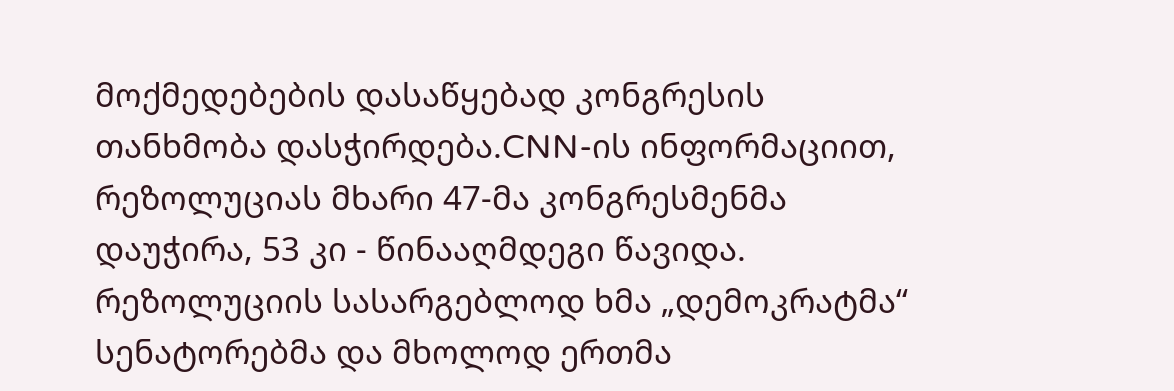მოქმედებების დასაწყებად კონგრესის თანხმობა დასჭირდება.CNN-ის ინფორმაციით, რეზოლუციას მხარი 47-მა კონგრესმენმა დაუჭირა, 53 კი - წინააღმდეგი წავიდა. რეზოლუციის სასარგებლოდ ხმა „დემოკრატმა“ სენატორებმა და მხოლოდ ერთმა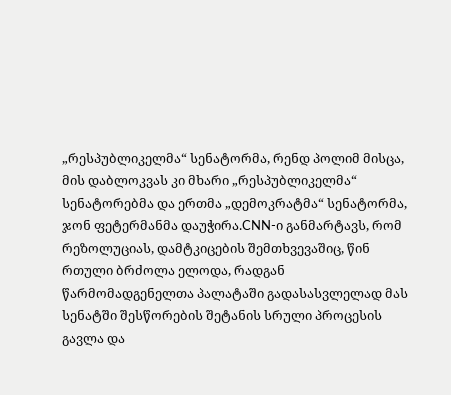„რესპუბლიკელმა“ სენატორმა, რენდ პოლიმ მისცა, მის დაბლოკვას კი მხარი „რესპუბლიკელმა“ სენატორებმა და ერთმა „დემოკრატმა“ სენატორმა, ჯონ ფეტერმანმა დაუჭირა.CNN-ი განმარტავს, რომ რეზოლუციას, დამტკიცების შემთხვევაშიც, წინ რთული ბრძოლა ელოდა, რადგან წარმომადგენელთა პალატაში გადასასვლელად მას სენატში შესწორების შეტანის სრული პროცესის გავლა და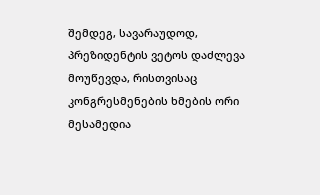შემდეგ, სავარაუდოდ, პრეზიდენტის ვეტოს დაძლევა მოუწევდა, რისთვისაც კონგრესმენების ხმების ორი მესამედია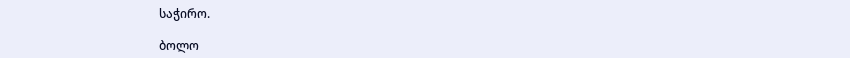საჭირო.

ბოლო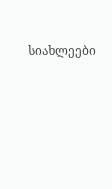სიახლეები